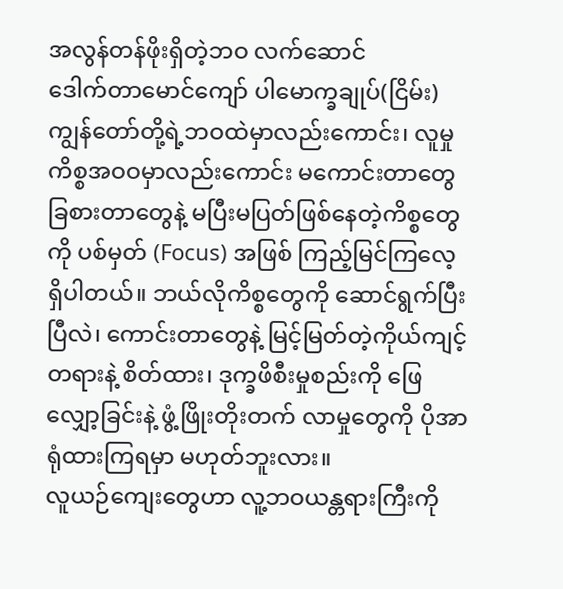အလွန်တန်ဖိုးရှိတဲ့ဘဝ လက်ဆောင်
ဒေါက်တာမောင်ကျော် ပါမောက္ခချုပ်(ငြိမ်း)
ကျွန်တော်တို့ရဲ့ဘဝထဲမှာလည်းကောင်း၊ လူမှုကိစ္စအဝဝမှာလည်းကောင်း မကောင်းတာတွေ ခြစားတာတွေနဲ့ မပြီးမပြတ်ဖြစ်နေတဲ့ကိစ္စတွေကို ပစ်မှတ် (Focus) အဖြစ် ကြည့်မြင်ကြလေ့ရှိပါတယ်။ ဘယ်လိုကိစ္စတွေကို ဆောင်ရွက်ပြီးပြီလဲ၊ ကောင်းတာတွေနဲ့ မြင့်မြတ်တဲ့ကိုယ်ကျင့်တရားနဲ့ စိတ်ထား၊ ဒုက္ခဖိစီးမှုစည်းကို ဖြေလျှော့ခြင်းနဲ့ ဖွံ့ဖြိုးတိုးတက် လာမှုတွေကို ပိုအာရုံထားကြရမှာ မဟုတ်ဘူးလား။
လူယဉ်ကျေးတွေဟာ လူ့ဘဝယန္တရားကြီးကို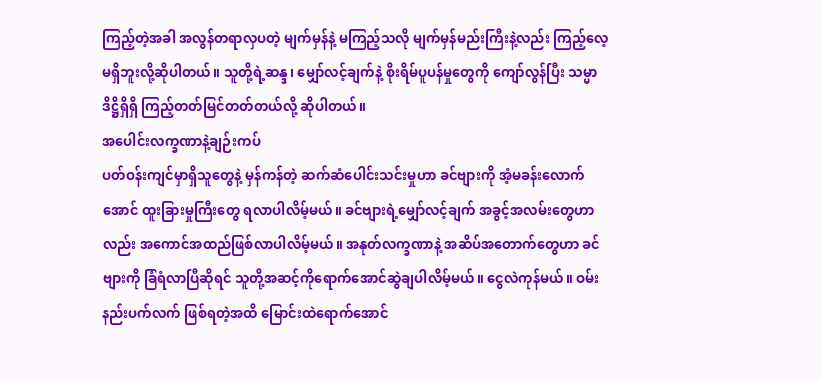ကြည့်တဲ့အခါ အလွန်တရာလှပတဲ့ မျက်မှန်နဲ့ မကြည့်သလို မျက်မှန်မည်းကြီးနဲ့လည်း ကြည့်လေ့ မရှိဘူးလို့ဆိုပါတယ်။ သူတို့ရဲ့ဆန္ဒ၊ မျှော်လင့်ချက်နဲ့ စိုးရိမ်ပူပန်မှုတွေကို ကျော်လွန်ပြီး သမ္မာဒိဋ္ဌိရှိရှိ ကြည့်တတ်မြင်တတ်တယ်လို့ ဆိုပါတယ်။
အပေါင်းလက္ခဏာနဲ့ချဉ်းကပ်
ပတ်ဝန်းကျင်မှာရှိသူတွေနဲ့ မှန်ကန်တဲ့ ဆက်ဆံပေါင်းသင်းမှုဟာ ခင်ဗျားကို အံ့မခန်းလောက်အောင် ထူးခြားမှုကြီးတွေ ရလာပါလိမ့်မယ်။ ခင်ဗျားရဲ့မျှော်လင့်ချက် အခွင့်အလမ်းတွေဟာလည်း အကောင်အထည်ဖြစ်လာပါလိမ့်မယ်။ အနုတ်လက္ခဏာနဲ့ အဆိပ်အတောက်တွေဟာ ခင်ဗျားကို ခြံရံလာပြီဆိုရင် သူတို့အဆင့်ကိုရောက်အောင်ဆွဲချပါလိမ့်မယ်။ ငွေလဲကုန်မယ်။ ဝမ်းနည်းပက်လက် ဖြစ်ရတဲ့အထိ မြောင်းထဲရောက်အောင်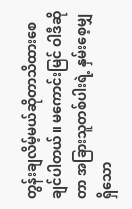တွန်းချလိမ့်မယ်ဆိုတာသိထားစေချင်ပါတယ်။ မကောင်းမြင် ဝါဒီဆိုတာ အခြားသူတစ်ပါးရဲ့ နှမ်းစေ့မျှရှိသော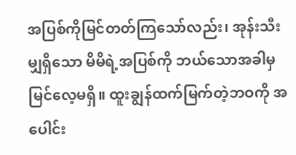အပြစ်ကိုမြင်တတ်ကြသော်လည်း၊ အုန်းသီးမျှရှိသော မိမိရဲ့အပြစ်ကို ဘယ်သောအခါမှမြင်လေ့မရှိ။ ထူးချွန်ထက်မြက်တဲ့ဘဝကို အပေါင်း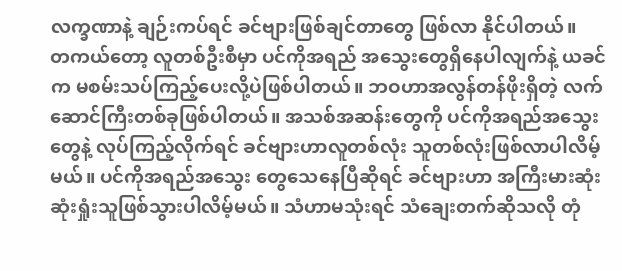လက္ခဏာနဲ့ ချဉ်းကပ်ရင် ခင်ဗျားဖြစ်ချင်တာတွေ ဖြစ်လာ နိုင်ပါတယ်။
တကယ်တော့ လူတစ်ဦးစီမှာ ပင်ကိုအရည် အသွေးတွေရှိနေပါလျက်နဲ့ ယခင်က မစမ်းသပ်ကြည့်ပေးလို့ပဲဖြစ်ပါတယ်။ ဘဝဟာအလွန်တန်ဖိုးရှိတဲ့ လက်ဆောင်ကြီးတစ်ခုဖြစ်ပါတယ်။ အသစ်အဆန်းတွေကို ပင်ကိုအရည်အသွေးတွေနဲ့ လုပ်ကြည့်လိုက်ရင် ခင်ဗျားဟာလူတစ်လုံး သူတစ်လုံးဖြစ်လာပါလိမ့်မယ်။ ပင်ကိုအရည်အသွေး တွေသေနေပြီဆိုရင် ခင်ဗျားဟာ အကြီးမားဆုံး ဆုံးရှုံးသူဖြစ်သွားပါလိမ့်မယ်။ သံဟာမသုံးရင် သံချေးတက်ဆိုသလို တုံ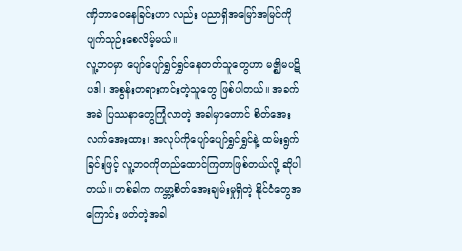ဏှိဘာဝေနေခြင်းဟာ လည်း ပညာရှိအမြော်အမြင်ကို ပျက်သုဉ်းစေလိမ့်မယ်။
လူ့ဘဝမှာ ပျော်ပျော်ရွှင်ရွှင်နေတတ်သူတွေဟာ မဇ္ဈိမပဋိပဒါ၊ အစွန်းတရားကင်းတဲ့သူတွေ ဖြစ်ပါတယ်။ အခက်အခဲ ပြဿနာတွေကြုံလာတဲ့ အခါမှာတောင် စိတ်အေးလက်အေးထား၊ အလုပ်ကိုပျော်ပျော်ရွှင်ရွှင်နဲ့ ထမ်းရွက်ခြင်းဖြင့် လူ့ဘဝကိုတည်ထောင်ကြတာဖြစ်တယ်လို့ ဆိုပါတယ်။ တစ်ခါက ကမ္ဘာ့စိတ်အေးချမ်းမှုရှိတဲ့ နိုင်ငံတွေအကြောင်း ဖတ်တဲ့အခါ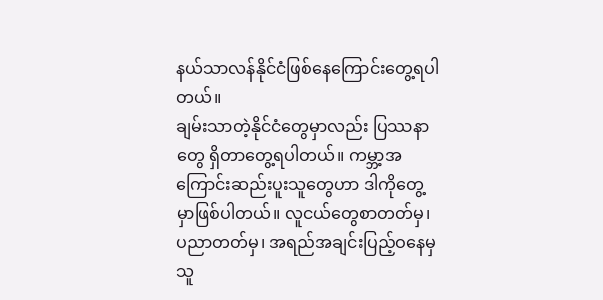နယ်သာလန်နိုင်ငံဖြစ်နေကြောင်းတွေ့ရပါတယ်။
ချမ်းသာတဲ့နိုင်ငံတွေမှာလည်း ပြဿနာတွေ ရှိတာတွေ့ရပါတယ်။ ကမ္ဘာ့အကြောင်းဆည်းပူးသူတွေဟာ ဒါကိုတွေ့မှာဖြစ်ပါတယ်။ လူငယ်တွေစာတတ်မှ၊ ပညာတတ်မှ၊ အရည်အချင်းပြည့်ဝနေမှ သူ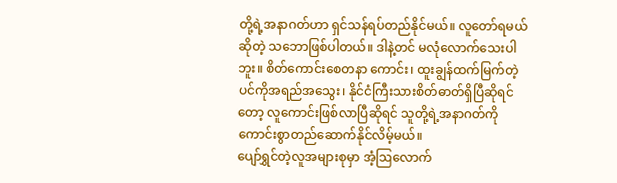တို့ရဲ့အနာဂတ်ဟာ ရှင်သန်ရပ်တည်နိုင်မယ်။ လူတော်ရမယ်ဆိုတဲ့ သဘောဖြစ်ပါတယ်။ ဒါနဲ့တင် မလုံလောက်သေးပါဘူး။ စိတ်ကောင်းစေတနာ ကောင်း၊ ထူးချွန်ထက်မြက်တဲ့ ပင်ကိုအရည်အသွေး၊ နိုင်ငံကြီးသားစိတ်ဓာတ်ရှိပြီဆိုရင်တော့ လူကောင်းဖြစ်လာပြီဆိုရင် သူတို့ရဲ့အနာဂတ်ကို ကောင်းစွာတည်ဆောက်နိုင်လိမ့်မယ်။
ပျော်ရွှင်တဲ့လူအများစုမှာ အံ့ဩလောက်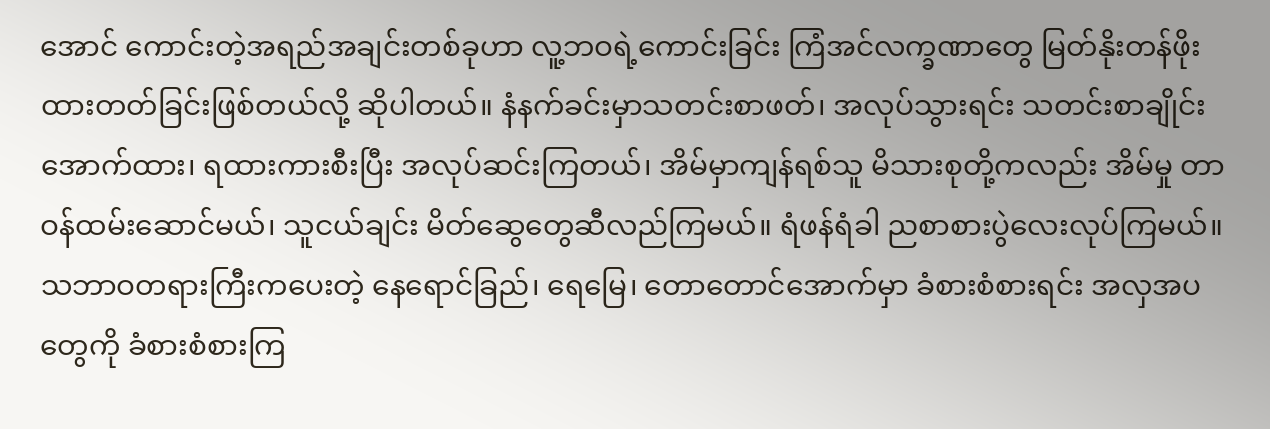အောင် ကောင်းတဲ့အရည်အချင်းတစ်ခုဟာ လူ့ဘဝရဲ့ကောင်းခြင်း ကြံအင်လက္ခဏာတွေ မြတ်နိုးတန်ဖိုး ထားတတ်ခြင်းဖြစ်တယ်လို့ ဆိုပါတယ်။ နံနက်ခင်းမှာသတင်းစာဖတ်၊ အလုပ်သွားရင်း သတင်းစာချိုင်းအောက်ထား၊ ရထားကားစီးပြီး အလုပ်ဆင်းကြတယ်၊ အိမ်မှာကျန်ရစ်သူ မိသားစုတို့ကလည်း အိမ်မှု တာဝန်ထမ်းဆောင်မယ်၊ သူငယ်ချင်း မိတ်ဆွေတွေဆီလည်ကြမယ်။ ရံဖန်ရံခါ ညစာစားပွဲလေးလုပ်ကြမယ်။ သဘာဝတရားကြီးကပေးတဲ့ နေရောင်ခြည်၊ ရေမြေ၊ တောတောင်အောက်မှာ ခံစားစံစားရင်း အလှအပတွေကို ခံစားစံစားကြ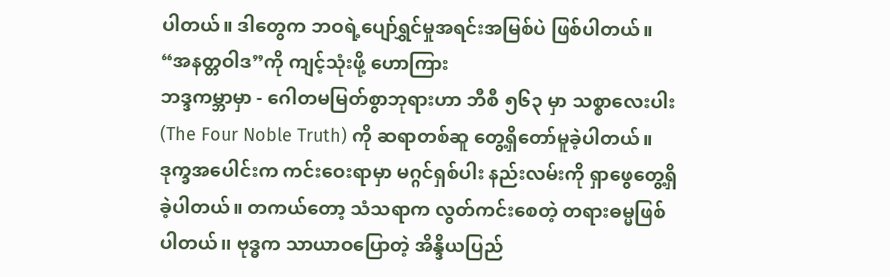ပါတယ်။ ဒါတွေက ဘဝရဲ့ပျော်ရွှင်မှုအရင်းအမြစ်ပဲ ဖြစ်ပါတယ်။
“အနတ္တဝါဒ”ကို ကျင့်သုံးဖို့ ဟောကြား
ဘဒ္ဒကမ္ဘာမှာ - ဂေါတမမြတ်စွာဘုရားဟာ ဘီစီ ၅၆၃ မှာ သစ္စာလေးပါး (The Four Noble Truth) ကို ဆရာတစ်ဆူ တွေ့ရှိတော်မူခဲ့ပါတယ်။ ဒုက္ခအပေါင်းက ကင်းဝေးရာမှာ မဂ္ဂင်ရှစ်ပါး နည်းလမ်းကို ရှာဖွေတွေ့ရှိခဲ့ပါတယ်။ တကယ်တော့ သံသရာက လွတ်ကင်းစေတဲ့ တရားဓမ္မဖြစ်ပါတယ်၊၊ ဗုဒ္ဓက သာယာဝပြောတဲ့ အိန္ဒိယပြည်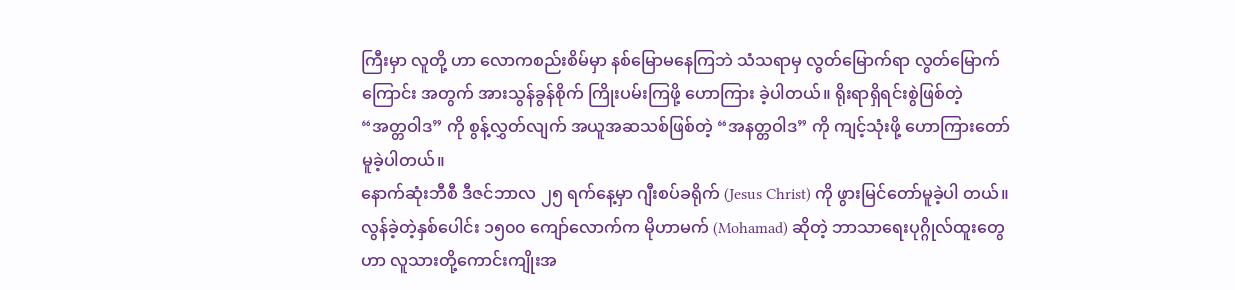ကြီးမှာ လူတို့ ဟာ လောကစည်းစိမ်မှာ နစ်မြောမနေကြဘဲ သံသရာမှ လွတ်မြောက်ရာ လွတ်မြောက်ကြောင်း အတွက် အားသွန်ခွန်စိုက် ကြိုးပမ်းကြဖို့ ဟောကြား ခဲ့ပါတယ်။ ရိုးရာရှိရင်းစွဲဖြစ်တဲ့ “အတ္တဝါဒ” ကို စွန့်လွှတ်လျက် အယူအဆသစ်ဖြစ်တဲ့ “အနတ္တဝါဒ” ကို ကျင့်သုံးဖို့ ဟောကြားတော်မူခဲ့ပါတယ်။
နောက်ဆုံးဘီစီ ဒီဇင်ဘာလ ၂၅ ရက်နေ့မှာ ဂျီးစပ်ခရိုက် (Jesus Christ) ကို ဖွားမြင်တော်မူခဲ့ပါ တယ်။ လွန်ခဲ့တဲ့နှစ်ပေါင်း ၁၅၀၀ ကျော်လောက်က မိုဟာမက် (Mohamad) ဆိုတဲ့ ဘာသာရေးပုဂ္ဂိုလ်ထူးတွေဟာ လူသားတို့ကောင်းကျိုးအ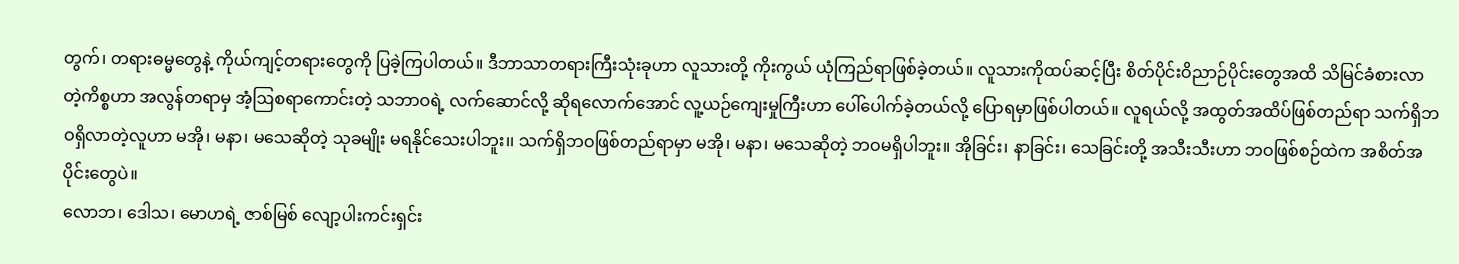တွက်၊ တရားဓမ္မတွေနဲ့ ကိုယ်ကျင့်တရားတွေကို ပြခဲ့ကြပါတယ်။ ဒီဘာသာတရားကြီးသုံးခုဟာ လူသားတို့ ကိုးကွယ် ယုံကြည်ရာဖြစ်ခဲ့တယ်။ လူသားကိုထပ်ဆင့်ပြီး စိတ်ပိုင်းဝိညာဉ်ပိုင်းတွေအထိ သိမြင်ခံစားလာတဲ့ကိစ္စဟာ အလွန်တရာမှ အံ့ဩစရာကောင်းတဲ့ သဘာဝရဲ့ လက်ဆောင်လို့ ဆိုရလောက်အောင် လူ့ယဉ်ကျေးမှုကြီးဟာ ပေါ်ပေါက်ခဲ့တယ်လို့ ပြောရမှာဖြစ်ပါတယ်။ လူရယ်လို့ အထွတ်အထိပ်ဖြစ်တည်ရာ သက်ရှိဘဝရှိလာတဲ့လူဟာ မအို၊ မနာ၊ မသေဆိုတဲ့ သုခမျိုး မရနိုင်သေးပါဘူး၊၊ သက်ရှိဘဝဖြစ်တည်ရာမှာ မအို၊ မနာ၊ မသေဆိုတဲ့ ဘဝမရှိပါဘူး။ အိုခြင်း၊ နာခြင်း၊ သေခြင်းတို့ အသီးသီးဟာ ဘဝဖြစ်စဉ်ထဲက အစိတ်အပိုင်းတွေပဲ။
လောဘ၊ ဒေါသ၊ မောဟရဲ့ ဇာစ်မြစ် လျော့ပါးကင်းရှင်း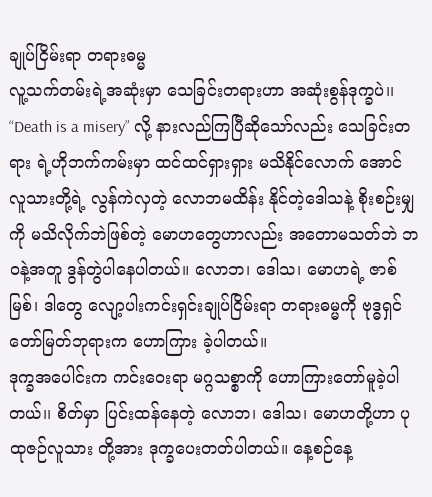ချုပ်ငြိမ်းရာ တရားဓမ္မ
လူ့သက်တမ်းရဲ့အဆုံးမှာ သေခြင်းတရားဟာ အဆုံးစွန်ဒုက္ခပဲ၊၊ “Death is a misery” လို့ နားလည်ကြပြီဆိုသော်လည်း သေခြင်းတရား ရဲ့ဟိုဘက်ကမ်းမှာ ထင်ထင်ရှားရှား မသိနိုင်လောက် အောင် လူသားတို့ရဲ့ လွန်ကဲလှတဲ့ လောဘမထိန်း နိုင်တဲ့ဒေါသနဲ့ စိုးစဉ်းမျှကို မသိလိုက်ဘဲဖြစ်တဲ့ မောဟတွေဟာလည်း အတောမသတ်ဘဲ ဘဝနဲ့အတူ ဒွန်တွဲပါနေပါတယ်။ လောဘ၊ ဒေါသ၊ မောဟရဲ့ ဇာစ်မြစ်၊ ဒါတွေ လျော့ပါးကင်းရှင်းချုပ်ငြိမ်းရာ တရားဓမ္မကို ဗုဒ္ဓရှင်တော်မြတ်ဘုရားက ဟောကြား ခဲ့ပါတယ်။
ဒုက္ခအပေါင်းက ကင်းဝေးရာ မဂ္ဂသစ္စာကို ဟောကြားတော်မူခဲ့ပါတယ်၊၊ စိတ်မှာ ပြင်းထန်နေတဲ့ လောဘ၊ ဒေါသ၊ မောဟတို့ဟာ ပုထုဇဉ်လူသား တို့အား ဒုက္ခပေးတတ်ပါတယ်။ နေ့စဉ်နေ့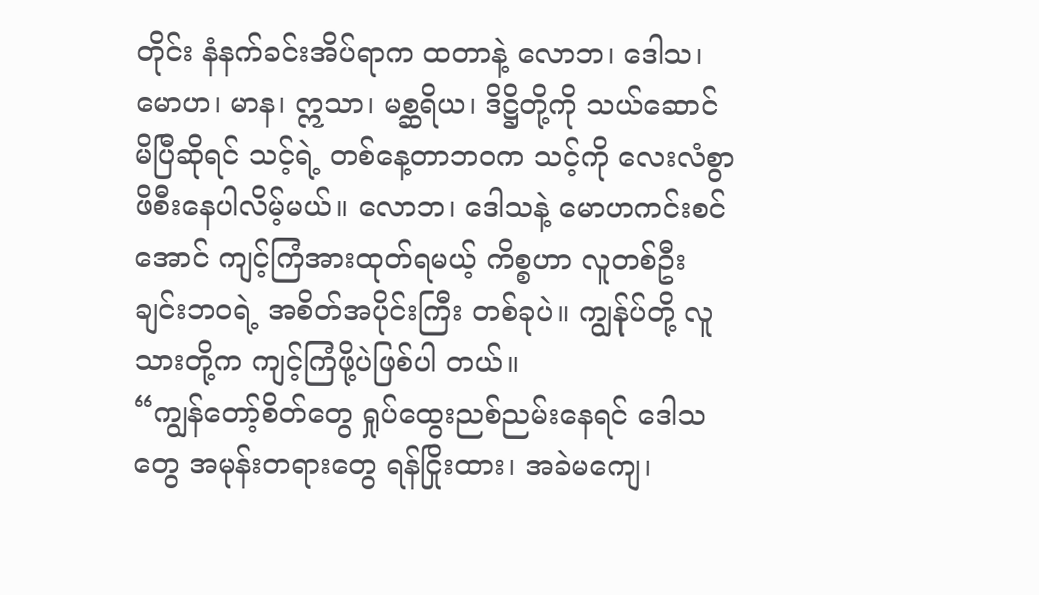တိုင်း နံနက်ခင်းအိပ်ရာက ထတာနဲ့ လောဘ၊ ဒေါသ၊ မောဟ၊ မာန၊ ဣသာ၊ မစ္ဆရိယ၊ ဒိဋ္ဌိတို့ကို သယ်ဆောင် မိပြီဆိုရင် သင့်ရဲ့ တစ်နေ့တာဘဝက သင့်ကို လေးလံစွာဖိစီးနေပါလိမ့်မယ်။ လောဘ၊ ဒေါသနဲ့ မောဟကင်းစင်အောင် ကျင့်ကြံအားထုတ်ရမယ့် ကိစ္စဟာ လူတစ်ဦးချင်းဘဝရဲ့ အစိတ်အပိုင်းကြီး တစ်ခုပဲ။ ကျွန်ုပ်တို့ လူသားတို့က ကျင့်ကြံဖို့ပဲဖြစ်ပါ တယ်။
“ကျွန်တော့်စိတ်တွေ ရှုပ်ထွေးညစ်ညမ်းနေရင် ဒေါသတွေ အမုန်းတရားတွေ ရန်ငြိုးထား၊ အခဲမကျေ၊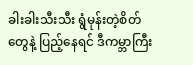ခါးခါးသီးသီး ရွံမုန်းတဲ့စိတ်တွေနဲ့ ပြည့်နေရင် ဒီကမ္ဘာကြီး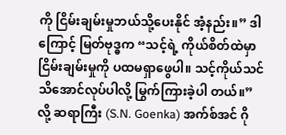ကို ငြိမ်းချမ်းမှုဘယ်သို့ပေးနိုင် အံ့နည်း။” ဒါကြောင့် မြတ်ဗုဒ္ဓက “သင့်ရဲ့ ကိုယ်စိတ်ထဲမှာ ငြိမ်းချမ်းမှုကို ပထမရှာဖွေပါ။ သင့်ကိုယ်သင် သိအောင်လုပ်ပါလို့ မြွက်ကြားခဲ့ပါ တယ်။” လို့ ဆရာကြီး (S.N. Goenka) အက်စ်အင် ဂို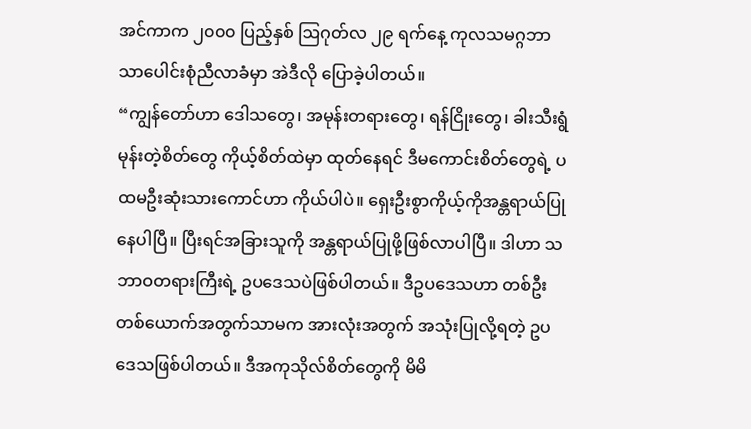အင်ကာက ၂၀၀၀ ပြည့်နှစ် ဩဂုတ်လ ၂၉ ရက်နေ့ ကုလသမဂ္ဂဘာသာပေါင်းစုံညီလာခံမှာ အဲဒီလို ပြောခဲ့ပါတယ်။
“ကျွန်တော်ဟာ ဒေါသတွေ၊ အမုန်းတရားတွေ၊ ရန်ငြိုးတွေ၊ ခါးသီးရွံမုန်းတဲ့စိတ်တွေ ကိုယ့်စိတ်ထဲမှာ ထုတ်နေရင် ဒီမကောင်းစိတ်တွေရဲ့ ပထမဦးဆုံးသားကောင်ဟာ ကိုယ်ပါပဲ။ ရှေးဦးစွာကိုယ့်ကိုအန္တရာယ်ပြုနေပါပြီ။ ပြီးရင်အခြားသူကို အန္တရာယ်ပြုဖို့ဖြစ်လာပါပြီ။ ဒါဟာ သဘာဝတရားကြီးရဲ့ ဥပဒေသပဲဖြစ်ပါတယ်။ ဒီဥပဒေသဟာ တစ်ဦးတစ်ယောက်အတွက်သာမက အားလုံးအတွက် အသုံးပြုလို့ရတဲ့ ဥပဒေသဖြစ်ပါတယ်။ ဒီအကုသိုလ်စိတ်တွေကို မိမိ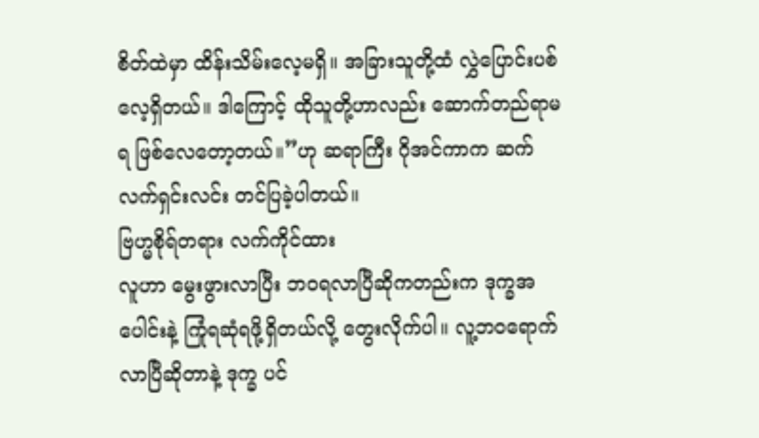စိတ်ထဲမှာ ထိန်းသိမ်းလေ့မရှိ။ အခြားသူတို့ထံ လွှဲပြောင်းပစ်လေ့ရှိတယ်။ ဒါကြောင့် ထိုသူတို့ဟာလည်း ဆောက်တည်ရာမရ ဖြစ်လေတော့တယ်။”ဟု ဆရာကြီး ဂိုအင်ကာက ဆက်လက်ရှင်းလင်း တင်ပြခဲ့ပါတယ်။
ဗြဟ္မစိုရ်တရား လက်ကိုင်ထား
လူဟာ မွေးဖွားလာပြီး ဘဝရလာပြီဆိုကတည်းက ဒုက္ခအပေါင်းနဲ့ ကြုံရဆုံရဖို့ရှိတယ်လို့ တွေးလိုက်ပါ။ လူ့ဘဝရောက်လာပြီဆိုတာနဲ့ ဒုက္ခ ပင်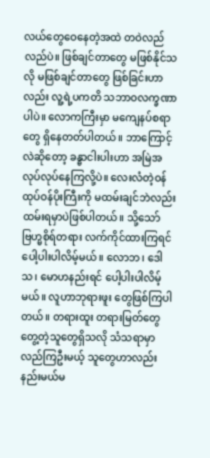လယ်တွေဝေနေတဲ့အထဲ တဝဲလည်လည်ပဲ။ ဖြစ်ချင်တာတွေ မဖြစ်နိုင်သလို မဖြစ်ချင်တာတွေ ဖြစ်ခြင်းဟာလည်း လူ့ရဲ့ပကတိ သဘာဝလက္ခဏာပါပဲ။ လောကကြီးမှာ မကျေနပ်စရာတွေ ရှိနေတတ်ပါတယ်။ ဘာကြောင့်လဲဆိုတော့ ခန္ဓာငါးပါးဟာ အမြဲအလုပ်လုပ်နေကြလို့ပဲ။ လေးလံတဲ့ဝန်ထုပ်ဝန်ပိုးကြီးကို မထမ်းချင်ဘဲလည်း ထမ်းရမှာပဲဖြစ်ပါတယ်။ သို့သော် ဗြဟ္မစိုရ်တရား လက်ကိုင်ထားကြရင် ပေါ့ပါးပါလိမ့်မယ်။ လောဘ၊ ဒေါသ၊ မောဟနည်းရင် ပေါ့ပါးပါလိမ့်မယ်။ လူဟာဘုရားဖူး တွေဖြစ်ကြပါတယ်။ တရားထူး တရားမြတ်တွေ တွေ့တဲ့သူတွေရှိသလို သံသရာမှာ လည်ကြဦးမယ့် သူတွေဟာလည်း နည်းမယ်မ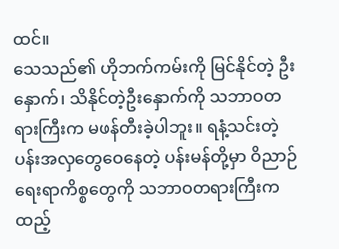ထင်။
သေသည်၏ ဟိုဘက်ကမ်းကို မြင်နိုင်တဲ့ ဦးနှောက်၊ သိနိုင်တဲ့ဦးနှောက်ကို သဘာဝတရားကြီးက မဖန်တီးခဲ့ပါဘူး။ ရနံ့သင်းတဲ့ ပန်းအလှတွေဝေနေတဲ့ ပန်းမန်တို့မှာ ဝိညာဉ်ရေးရာကိစ္စတွေကို သဘာဝတရားကြီးက ထည့်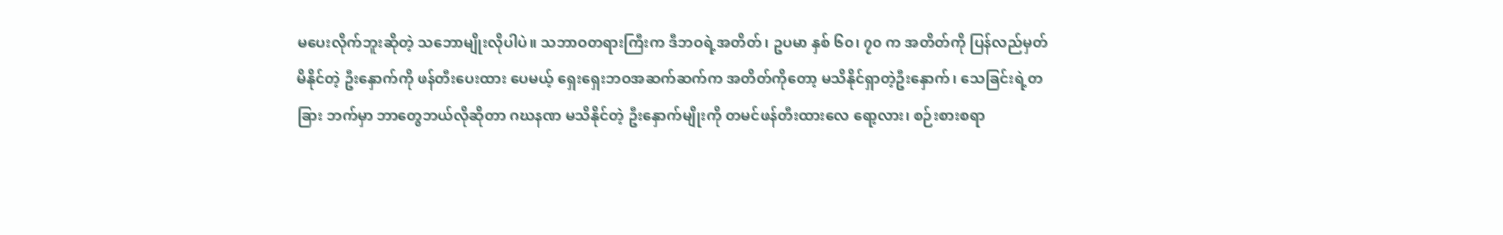မပေးလိုက်ဘူးဆိုတဲ့ သဘောမျိုးလိုပါပဲ။ သဘာဝတရားကြီးက ဒီဘဝရဲ့အတိတ်၊ ဥပမာ နှစ် ၆၀၊ ၇၀ က အတိတ်ကို ပြန်လည်မှတ်မိနိုင်တဲ့ ဦးနှောက်ကို ဖန်တီးပေးထား ပေမယ့် ရှေးရှေးဘဝအဆက်ဆက်က အတိတ်ကိုတော့ မသိနိုင်ရှာတဲ့ဦးနှောက်၊ သေခြင်းရဲ့တခြား ဘက်မှာ ဘာတွေဘယ်လိုဆိုတာ ဂဃနဏ မသိနိုင်တဲ့ ဦးနှောက်မျိုးကို တမင်ဖန်တီးထားလေ ရော့လား၊ စဉ်းစားစရာ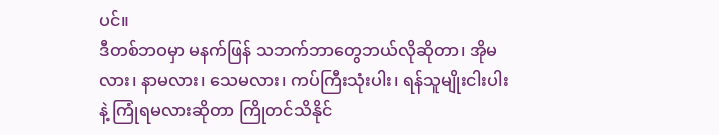ပင်။
ဒီတစ်ဘဝမှာ မနက်ဖြန် သဘက်ဘာတွေဘယ်လိုဆိုတာ၊ အိုမလား၊ နာမလား၊ သေမလား၊ ကပ်ကြီးသုံးပါး၊ ရန်သူမျိုးငါးပါးနဲ့ ကြုံရမလားဆိုတာ ကြိုတင်သိနိုင်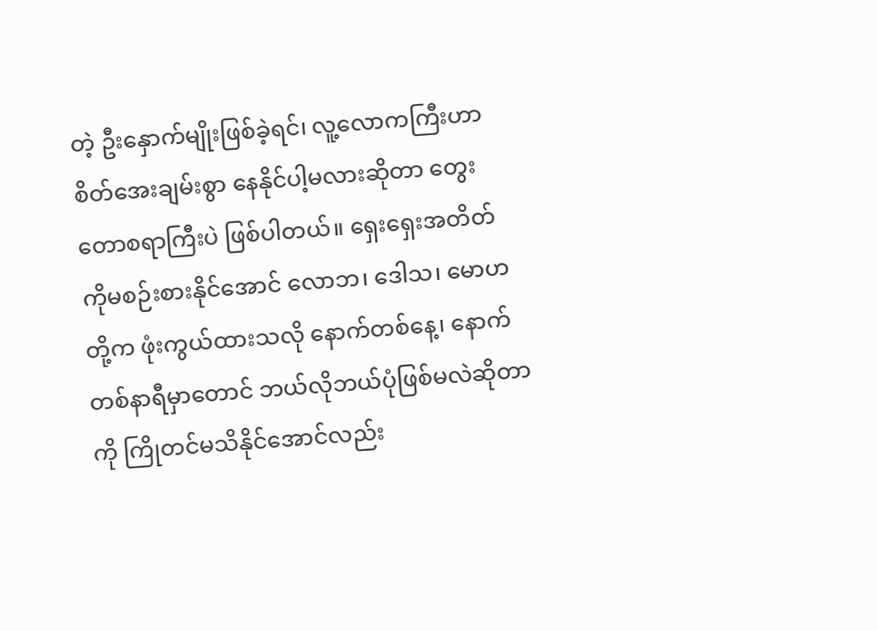တဲ့ ဦးနှောက်မျိုးဖြစ်ခဲ့ရင်၊ လူ့လောကကြီးဟာ စိတ်အေးချမ်းစွာ နေနိုင်ပါ့မလားဆိုတာ တွေးတောစရာကြီးပဲ ဖြစ်ပါတယ်။ ရှေးရှေးအတိတ် ကိုမစဉ်းစားနိုင်အောင် လောဘ၊ ဒေါသ၊ မောဟတို့က ဖုံးကွယ်ထားသလို နောက်တစ်နေ့၊ နောက် တစ်နာရီမှာတောင် ဘယ်လိုဘယ်ပုံဖြစ်မလဲဆိုတာ ကို ကြိုတင်မသိနိုင်အောင်လည်း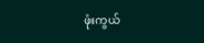ဖုံးကွယ်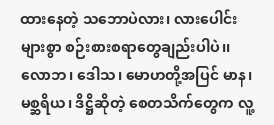ထားနေတဲ့ သဘောပဲလား၊ လားပေါင်းများစွာ စဉ်းစားစရာတွေချည်းပါပဲ၊၊
လောဘ၊ ဒေါသ၊ မောဟတို့အပြင် မာန၊ မစ္ဆရိယ၊ ဒိဋ္ဌိဆိုတဲ့ စေတသိက်တွေက လူ့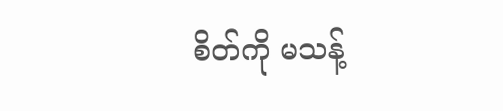စိတ်ကို မသန့်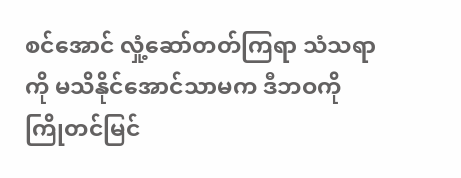စင်အောင် လှုံ့ဆော်တတ်ကြရာ သံသရာကို မသိနိုင်အောင်သာမက ဒီဘဝကို ကြိုတင်မြင်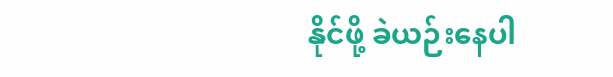နိုင်ဖို့ ခဲယဉ်းနေပါ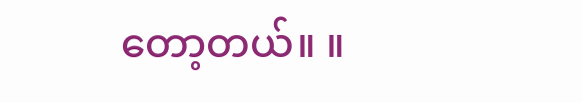တော့တယ်။ ။